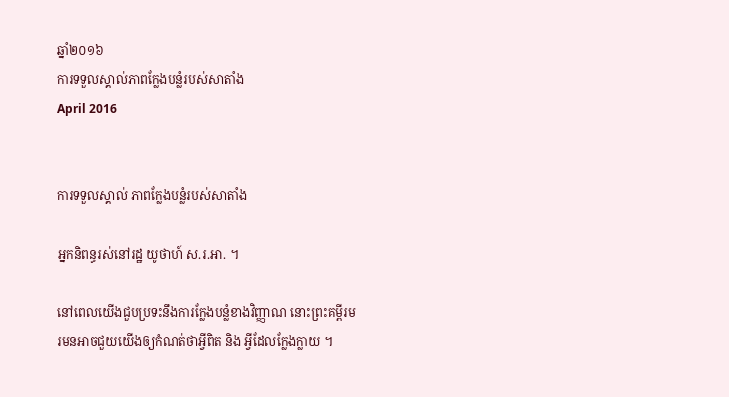ឆ្នាំ២០១៦
ការទទួលស្គាល់ភាពក្លែងបន្លំរបស់សាតាំង
April 2016


ការទទួលស្គាល់ ភាពក្លែងបន្លំរបស់សាតាំង

អ្នកនិពន្ធរស់នៅរដ្ឋ យូថាហ៍ ស.រ.អា. ។

នៅពេលយើងជួបប្រទះនឹងការក្លែងបន្លំខាងវិញ្ញាណ នោះព្រះគម្ពីរមរមនអាចជួយយើងឲ្យកំណត់ថាអ្វីពិត និង អ្វីដែលក្លែងក្លាយ ។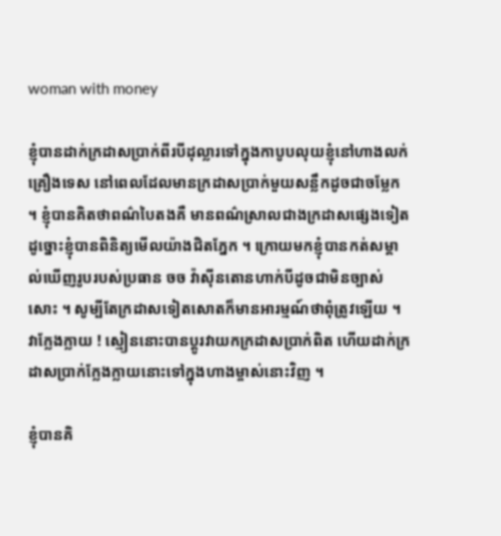woman with money

ខ្ញុំបានដាក់ក្រដាសប្រាក់ពីរបីដុល្លារទៅក្នុងកាបូបលុយខ្ញុំនៅហាងលក់គ្រឿងទេស នៅពេលដែលមានក្រដាសប្រាក់មួយសន្លឹកដូចជាចម្លែក ។ ខ្ញុំបានគិតថាពណ៌បៃតងគឺ មានពណ៌ស្រាលជាងក្រដាសផ្សេងទៀត ដូច្នោះខ្ញុំបានពិនិត្យមើលយ៉ាងជិតភ្នែក ។ ក្រោយមកខ្ញុំបានកត់សម្គាល់ឃើញរូបរបស់ប្រធាន ចច វ៉ាស៊ីនតោនហាក់បីដូចជាមិនច្បាស់សោះ ។ សូម្បីតែក្រដាសទៀតសោតក៏មានអារម្មណ៍ថាពុំត្រូវឡើយ ។ វាក្លែងក្លាយ ! ស្មៀននោះបានប្តូរវាយកក្រដាសប្រាក់ពិត ហើយដាក់ក្រដាសប្រាក់ក្លែងក្លាយនោះទៅក្នុងហាងម្ចាស់នោះវិញ ។

ខ្ញុំបានគិ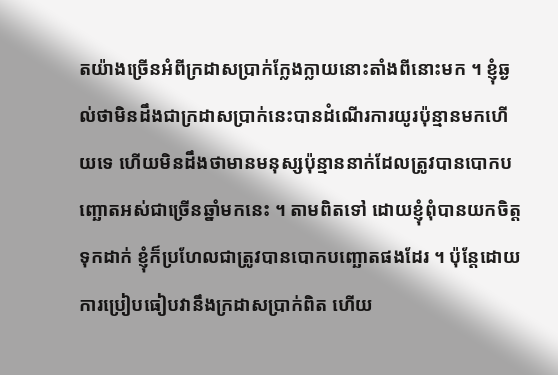តយ៉ាងច្រើនអំពីក្រដាសប្រាក់ក្លែងក្លាយនោះតាំងពីនោះមក ។ ខ្ញុំឆ្ងល់ថាមិនដឹងជាក្រដាសប្រាក់នេះបានដំណើរការយូរប៉ុន្មានមកហើយទេ ហើយមិនដឹងថាមានមនុស្សប៉ុន្មាននាក់ដែលត្រូវបានបោកបញ្ឆោតអស់ជាច្រើនឆ្នាំមកនេះ ។ តាមពិតទៅ ដោយខ្ញុំពុំបានយកចិត្តទុកដាក់ ខ្ញុំក៏ប្រហែលជាត្រូវបានបោកបញ្ឆោតផងដែរ ។ ប៉ុន្តែដោយការប្រៀបធៀបវានឹងក្រដាសប្រាក់ពិត ហើយ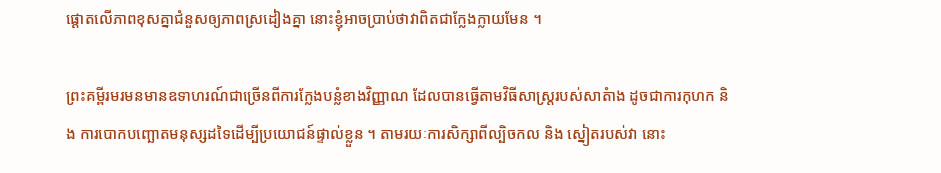ផ្តោតលើភាពខុសគ្នាជំនួសឲ្យភាពស្រដៀងគ្នា នោះខ្ញុំអាចប្រាប់ថាវាពិតជាក្លែងក្លាយមែន ។

ព្រះគម្ពីរមរមនមានឧទាហរណ៍ជាច្រើនពីការក្លែងបន្លំខាងវិញ្ញាណ ដែលបានធ្វើតាមវិធីសាស្ត្ររបស់សាតំាង ដូចជាការកុហក និង ការបោកបញ្ឆោតមនុស្សដទៃដើម្បីប្រយោជន៍ផ្ទាល់ខ្លួន ។ តាមរយៈការសិក្សាពីល្បិចកល និង ស្នៀតរបស់វា នោះ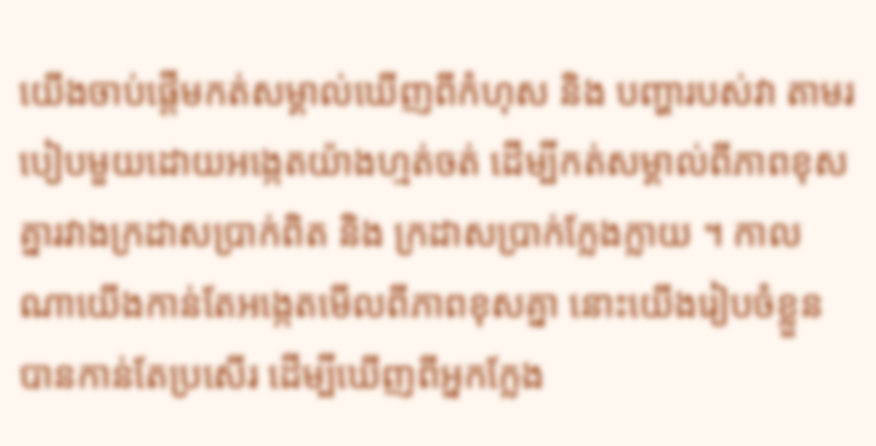យើងចាប់ផ្តើមកត់សម្គាល់ឃើញពីកំហុស និង បញ្ហារបស់វា តាមរបៀបមួយដោយអង្កេតយ៉ាងហ្មត់ចត់ ដើម្បីកត់សម្គាល់ពីភាពខុសគ្នារវាងក្រដាសប្រាក់ពិត និង ក្រដាសប្រាក់ក្លែងក្លាយ ។ កាលណាយើងកាន់តែអង្កេតមើលពីភាពខុសគ្នា នោះយើងរៀបចំខ្លួនបានកាន់តែប្រសើរ ដើម្បីឃើញពីអ្នកក្លែង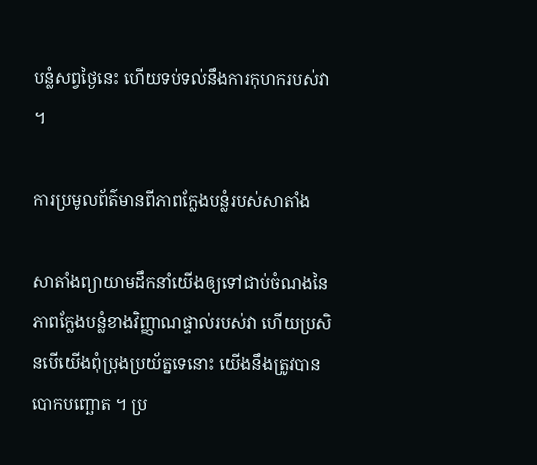បន្លំសព្វថ្ងៃនេះ ហើយទប់ទល់នឹងការកុហករបស់វា ។

ការប្រមូលព័ត៌មានពីភាពក្លែងបន្លំរបស់សាតាំង

សាតាំងព្យាយាមដឹកនាំយើងឲ្យទៅជាប់ចំណងនៃភាពក្លែងបន្លំខាងវិញ្ញាណផ្ទាល់របស់វា ហើយប្រសិនបើយើងពុំប្រុងប្រយ័ត្នទេនោះ យើងនឹងត្រូវបានបោកបញ្ឆោត ។ ប្រ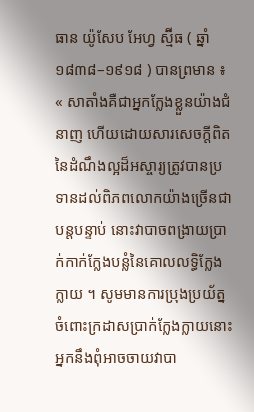ធាន យ៉ូសែប អែហ្វ ស្ម៊ីធ ( ឆ្នាំ ១៨៣៨–១៩១៨ ) បានព្រមាន ៖ « សាតាំងគឺជាអ្នកក្លែងខ្លួនយ៉ាងជំនាញ ហើយដោយសារសេចក្តីពិតនៃដំណឹងល្អដ៏អស្ចារ្យត្រូវបានប្រទានដល់ពិភពលោកយ៉ាងច្រើនជាបន្តបន្ទាប់ នោះវាបាចពង្រាយប្រាក់កាក់ក្លែងបន្លំនៃគោលលទ្ធិក្លែងក្លាយ ។ សូមមានការប្រុងប្រយ័ត្នចំពោះក្រដាសប្រាក់ក្លែងក្លាយនោះ អ្នកនឹងពុំអាចចាយវាបា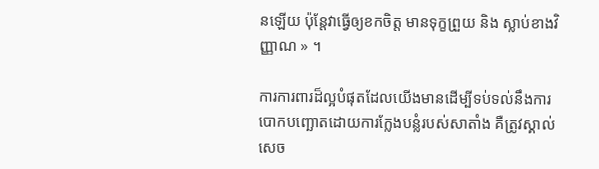នឡើយ ប៉ុន្តែវាធ្វើឲ្យខកចិត្ត មានទុក្ខព្រួយ និង ស្លាប់ខាងវិញ្ញាណ » ។

ការការពារដ៏ល្អបំផុតដែលយើងមានដើម្បីទប់ទល់នឹងការបោកបញ្ឆោតដោយការក្លែងបន្លំរបស់សាតាំង គឺត្រូវស្គាល់សេច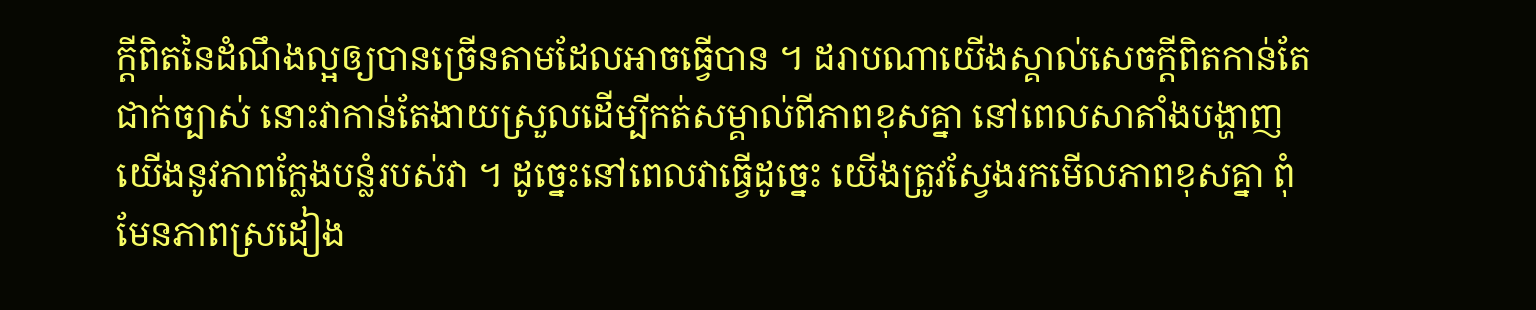ក្តីពិតនៃដំណឹងល្អឲ្យបានច្រើនតាមដែលអាចធ្វើបាន ។ ដរាបណាយើងស្គាល់សេចក្តីពិតកាន់តែជាក់ច្បាស់ នោះវាកាន់តែងាយស្រួលដើម្បីកត់សម្គាល់ពីភាពខុសគ្នា នៅពេលសាតាំងបង្ហាញយើងនូវភាពក្លែងបន្លំរបស់វា ។ ដូច្នេះនៅពេលវាធ្វើដូច្នេះ យើងត្រូវស្វែងរកមើលភាពខុសគ្នា ពុំមែនភាពស្រដៀង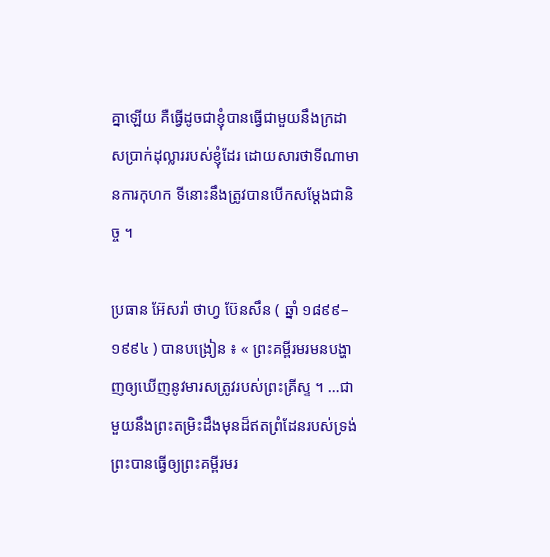គ្នាឡើយ គឺធ្វើដូចជាខ្ញុំបានធ្វើជាមួយនឹងក្រដាសប្រាក់ដុល្លាររបស់ខ្ញុំដែរ ដោយសារថាទីណាមានការកុហក ទីនោះនឹងត្រូវបានបើកសម្តែងជានិច្ច ។

ប្រធាន អ៊ែសរ៉ា ថាហ្វ ប៊ែនសឹន ( ឆ្នាំ ១៨៩៩–១៩៩៤ ) បានបង្រៀន ៖ « ព្រះគម្ពីរមរមនបង្ហាញឲ្យឃើញនូវមារសត្រូវរបស់ព្រះគ្រីស្ទ ។ …ជាមួយនឹងព្រះតម្រិះដឹងមុនដ៏ឥតព្រំដែនរបស់ទ្រង់ ព្រះបានធ្វើឲ្យព្រះគម្ពីរមរ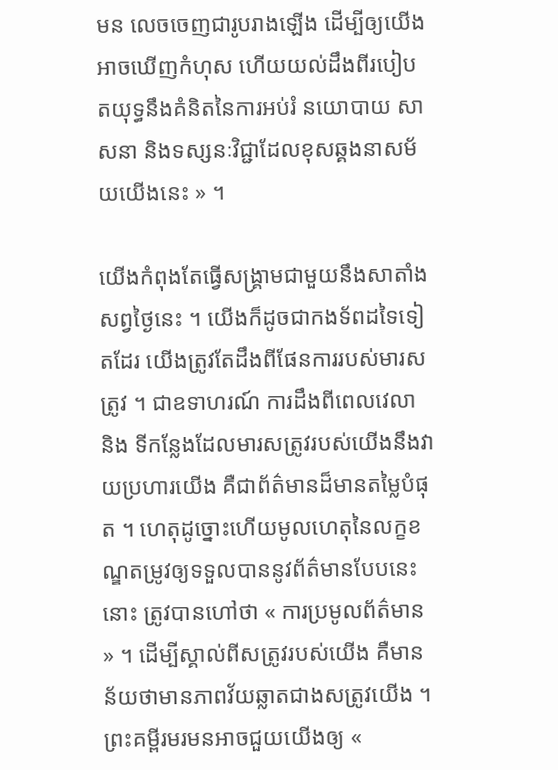មន លេចចេញជារូបរាងឡើង ដើម្បីឲ្យយើងអាចឃើញកំហុស ហើយយល់ដឹងពីរបៀបតយុទ្ធនឹងគំនិតនៃការអប់រំ នយោបាយ សាសនា និងទស្សនៈវិជ្ជាដែលខុសឆ្គងនាសម័យយើងនេះ » ។

យើងកំពុងតែធ្វើសង្គ្រាមជាមួយនឹងសាតាំងសព្វថ្ងៃនេះ ។ យើងក៏ដូចជាកងទ័ពដទៃទៀតដែរ យើងត្រូវតែដឹងពីផែនការរបស់មារសត្រូវ ។ ជាឧទាហរណ៍ ការដឹងពីពេលវេលា និង ទីកន្លែងដែលមារសត្រូវរបស់យើងនឹងវាយប្រហារយើង គឺជាព័ត៌មានដ៏មានតម្លៃបំផុត ។ ហេតុដូច្នោះហើយមូលហេតុនៃលក្ខខណ្ឌតម្រូវឲ្យទទួលបាននូវព័ត៌មានបែបនេះនោះ ត្រូវបានហៅថា « ការប្រមូលព័ត៌មាន » ។ ដើម្បីស្គាល់ពីសត្រូវរបស់យើង គឺមានន័យថាមានភាពវ័យឆ្លាតជាងសត្រូវយើង ។ ព្រះគម្ពីរមរមនអាចជួយយើងឲ្យ «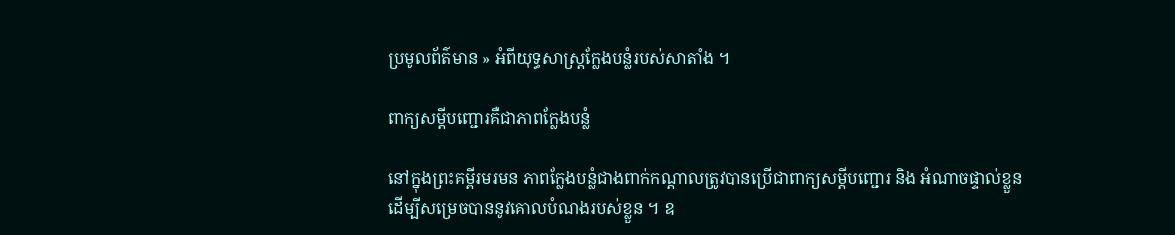ប្រមូលព័ត៌មាន » អំពីយុទ្ធសាស្ត្រក្លែងបន្លំរបស់សាតាំង ។

ពាក្យសម្តីបញ្ជោរគឺជាភាពក្លែងបន្លំ

នៅក្នុងព្រះគម្ពីរមរមន ភាពក្លែងបន្លំជាងពាក់កណ្តាលត្រូវបានប្រើជាពាក្យសម្តីបញ្ជោរ និង អំណាចផ្ទាល់ខ្លួនដើម្បីសម្រេចបាននូវគោលបំណងរបស់ខ្លួន ។ ឧ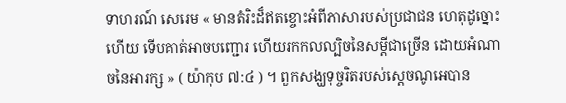ទាហរណ៍ សេរេម « មានតំរិះដ៏ឥតខ្ចោះអំពីភាសារបស់ប្រជាជន ហេតុដូច្នោះហើយ ទើបគាត់អាចបញ្ជោរ ហើយរកកលល្បិចនៃសម្តីជាច្រើន ដោយអំណាចនៃអារក្ស » ( យ៉ាកុប ៧:៤ ) ។ ពួកសង្ឃទុច្ចរិតរបស់ស្តេចណូអេបាន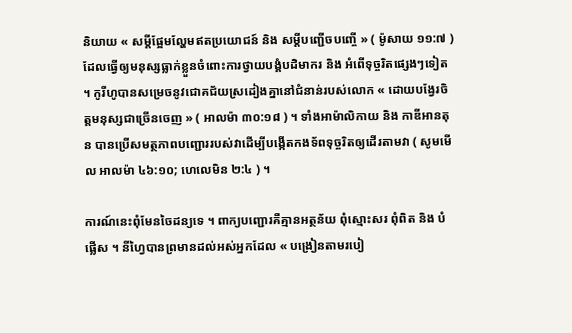និយាយ « សម្តីផ្អែមល្ហែមឥតប្រយោជន៍ និង សម្តីបញ្ជើចបញ្ចើ » ( ម៉ូសាយ ១១:៧ ) ដែលធ្វើឲ្យមនុស្សធ្លាក់ខ្លួនចំពោះការថ្វាយបង្គំបដិមាករ និង អំពើទុច្ចរិតផ្សេងៗទៀត ។ កូរីហូបានសម្រេចនូវជោគជ័យស្រដៀងគ្នានៅជំនាន់របស់លោក « ដោយបង្វែរចិត្តមនុស្សជាច្រើនចេញ » ( អាលម៉ា ៣០:១៨ ) ។ ទាំងអាម៉ាលិកាយ និង កាឌីអានតុន បានប្រើសមត្ថភាពបញ្ជោររបស់វាដើម្បីបង្កើតកងទ័ពទុច្ចរិតឲ្យដើរតាមវា ( សូមមើល អាលម៉ា ៤៦:១០; ហេលេមិន ២:៤ ) ។

ការណ៍នេះពុំមែនចៃដន្យទេ ។ ពាក្យបញ្ជោរគឺគ្មានអត្ថន័យ ពុំស្មោះសរ ពុំពិត និង បំផ្លើស ។ នីហ្វៃបានព្រមានដល់អស់អ្នកដែល « បង្រៀនតាមរបៀ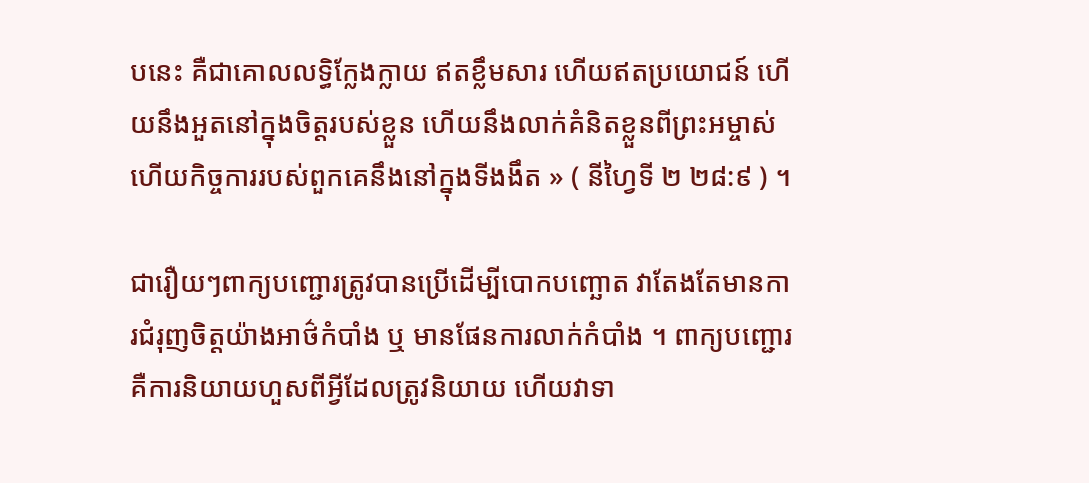បនេះ គឺជាគោលលទ្ធិក្លែងក្លាយ ឥតខ្លឹមសារ ហើយឥតប្រយោជន៍ ហើយនឹងអួតនៅក្នុងចិត្តរបស់ខ្លួន ហើយនឹងលាក់គំនិតខ្លួនពីព្រះអម្ចាស់ ហើយកិច្ចការរបស់ពួកគេនឹងនៅក្នុងទីងងឹត » ( នីហ្វៃទី ២ ២៨:៩ ) ។

ជារឿយៗពាក្យបញ្ជោរត្រូវបានប្រើដើម្បីបោកបញ្ឆោត វាតែងតែមានការជំរុញចិត្តយ៉ាងអាថ៌កំបាំង ឬ មានផែនការលាក់កំបាំង ។ ពាក្យបញ្ជោរគឺការនិយាយហួសពីអ្វីដែលត្រូវនិយាយ ហើយវាទា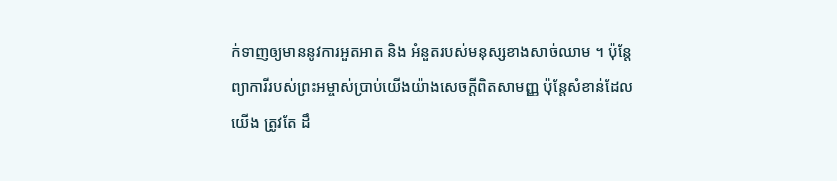ក់ទាញឲ្យមាននូវការអួតអាត និង អំនួតរបស់មនុស្សខាងសាច់ឈាម ។ ប៉ុន្តែព្យាការីរបស់ព្រះអម្ចាស់ប្រាប់យើងយ៉ាងសេចក្តីពិតសាមញ្ញ ប៉ុន្តែសំខាន់ដែលយើង ត្រូវតែ ដឹ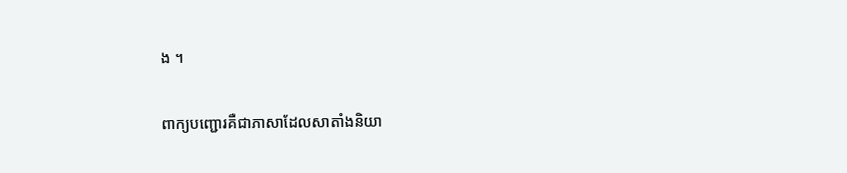ង ។

ពាក្យបញ្ជោរគឺជាភាសាដែលសាតាំងនិយា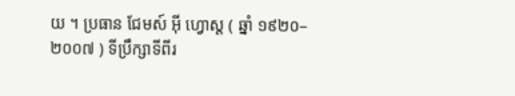យ ។ ប្រធាន ជែមស៍ អ៊ី ហ្វោស្ត ( ឆ្នាំ ១៩២០–២០០៧ ) ទីប្រឹក្សាទីពីរ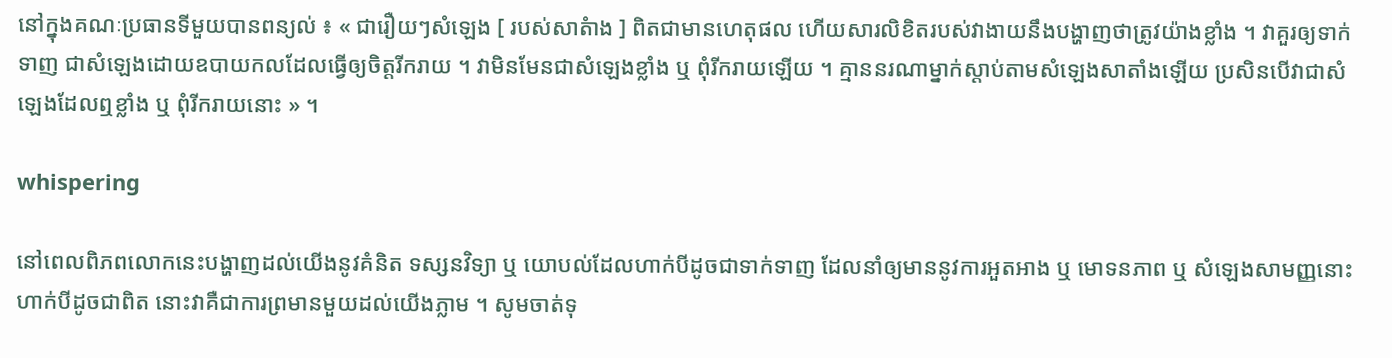នៅក្នុងគណៈប្រធានទីមួយបានពន្យល់ ៖ « ជារឿយៗសំឡេង [ របស់សាតំាង ] ពិតជាមានហេតុផល ហើយសារលិខិតរបស់វាងាយនឹងបង្ហាញថាត្រូវយ៉ាងខ្លាំង ។ វាគួរឲ្យទាក់ទាញ ជាសំឡេងដោយឧបាយកលដែលធ្វើឲ្យចិត្តរីករាយ ។ វាមិនមែនជាសំឡេងខ្លាំង ឬ ពុំរីករាយឡើយ ។ គ្មាននរណាម្នាក់ស្តាប់តាមសំឡេងសាតាំងឡើយ ប្រសិនបើវាជាសំឡេងដែលឮខ្លាំង ឬ ពុំរីករាយនោះ » ។

whispering

នៅពេលពិភពលោកនេះបង្ហាញដល់យើងនូវគំនិត ទស្សនវិទ្យា ឬ យោបល់ដែលហាក់បីដូចជាទាក់ទាញ ដែលនាំឲ្យមាននូវការអួតអាង ឬ មោទនភាព ឬ សំឡេងសាមញ្ញនោះហាក់បីដូចជាពិត នោះវាគឺជាការព្រមានមួយដល់យើងភ្លាម ។ សូមចាត់ទុ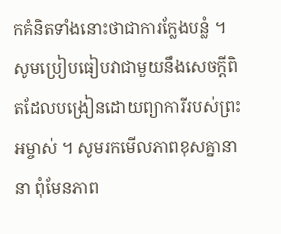កគំនិតទាំងនោះថាជាការក្លែងបន្លំ ។ សូមប្រៀបធៀបវាជាមួយនឹងសេចក្តីពិតដែលបង្រៀនដោយព្យាការីរបស់ព្រះអម្ចាស់ ។ សូមរកមើលភាពខុសគ្នានានា ពុំមែនភាព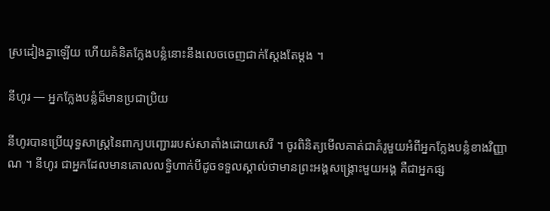ស្រដៀងគ្នាឡើយ ហើយគំនិតក្លែងបន្លំនោះនឹងលេចចេញជាក់ស្តែងតែម្តង ។

នីហូរ — អ្នកក្លែងបន្លំដ៏មានប្រជាប្រិយ

នីហូរបានប្រើយុទ្ធសាស្ត្រនៃពាក្យបញ្ជោររបស់សាតាំងដោយសេរី ។ ចូរពិនិត្យមើលគាត់ជាគំរូមួយអំពីអ្នកក្លែងបន្លំខាងវិញ្ញាណ ។ នីហូរ ជាអ្នកដែលមានគោលលទ្ធិហាក់បីដូចទទួលស្គាល់ថាមានព្រះអង្គសង្គ្រោះមួយអង្គ គឺជាអ្នកផ្ស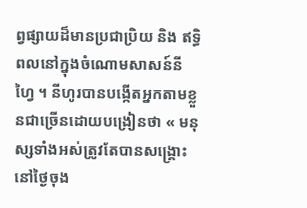ព្វផ្សាយដ៏មានប្រជាប្រិយ និង ឥទ្ធិពលនៅក្នុងចំណោមសាសន៍នីហ្វៃ ។ នីហូរបានបង្កើតអ្នកតាមខ្លួនជាច្រើនដោយបង្រៀនថា « មនុស្សទាំងអស់ត្រូវតែបានសង្គ្រោះនៅថ្ងៃចុង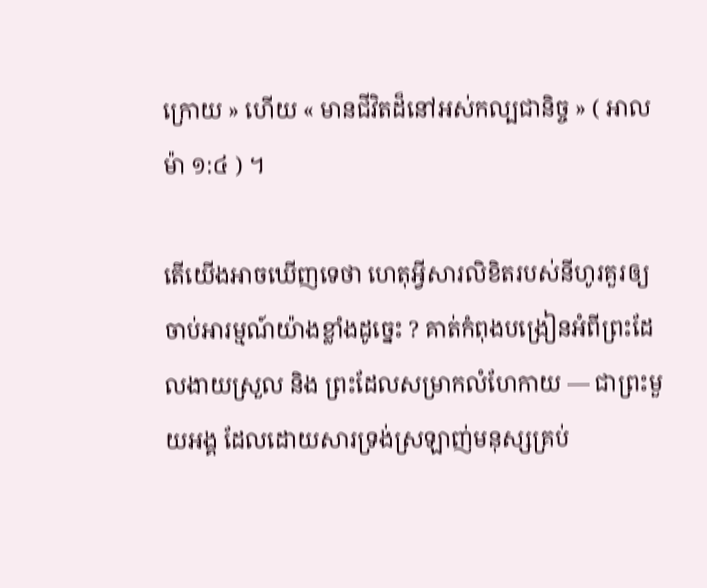ក្រោយ » ហើយ « មានជីវិតដ៏នៅអស់កល្បជានិច្ច » ( អាលម៉ា ១:៤ ) ។

តើយើងអាចឃើញទេថា ហេតុអ្វីសារលិខិតរបស់នីហូរគួរឲ្យចាប់អារម្មណ៍យ៉ាងខ្លាំងដូច្នេះ ? គាត់កំពុងបង្រៀនអំពីព្រះដែលងាយស្រួល និង ព្រះដែលសម្រាកលំហែកាយ — ជាព្រះមួយអង្គ ដែលដោយសារទ្រង់ស្រឡាញ់មនុស្សគ្រប់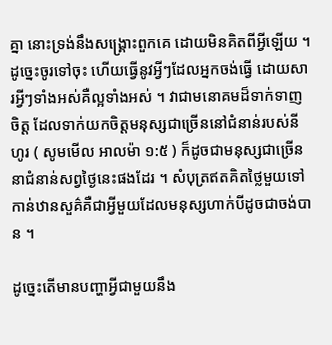គ្នា នោះទ្រង់នឹងសង្គ្រោះពួកគេ ដោយមិនគិតពីអ្វីឡើយ ។ ដូច្នេះចូរទៅចុះ ហើយធ្វើនូវអ្វីៗដែលអ្នកចង់ធ្វើ ដោយសារអ្វីៗទាំងអស់គឺល្អទាំងអស់ ។ វាជាមនោគមដ៏ទាក់ទាញចិត្ត ដែលទាក់យកចិត្តមនុស្សជាច្រើននៅជំនាន់របស់នីហូរ ( សូមមើល អាលម៉ា ១:៥ ) ក៏ដូចជាមនុស្សជាច្រើននាជំនាន់សព្វថ្ងៃនេះផងដែរ ។ សំបុត្រឥតគិតថ្លៃមួយទៅកាន់ឋានសួគ៌គឺជាអ្វីមួយដែលមនុស្សហាក់បីដូចជាចង់បាន ។

ដូច្នេះតើមានបញ្ហាអ្វីជាមួយនឹង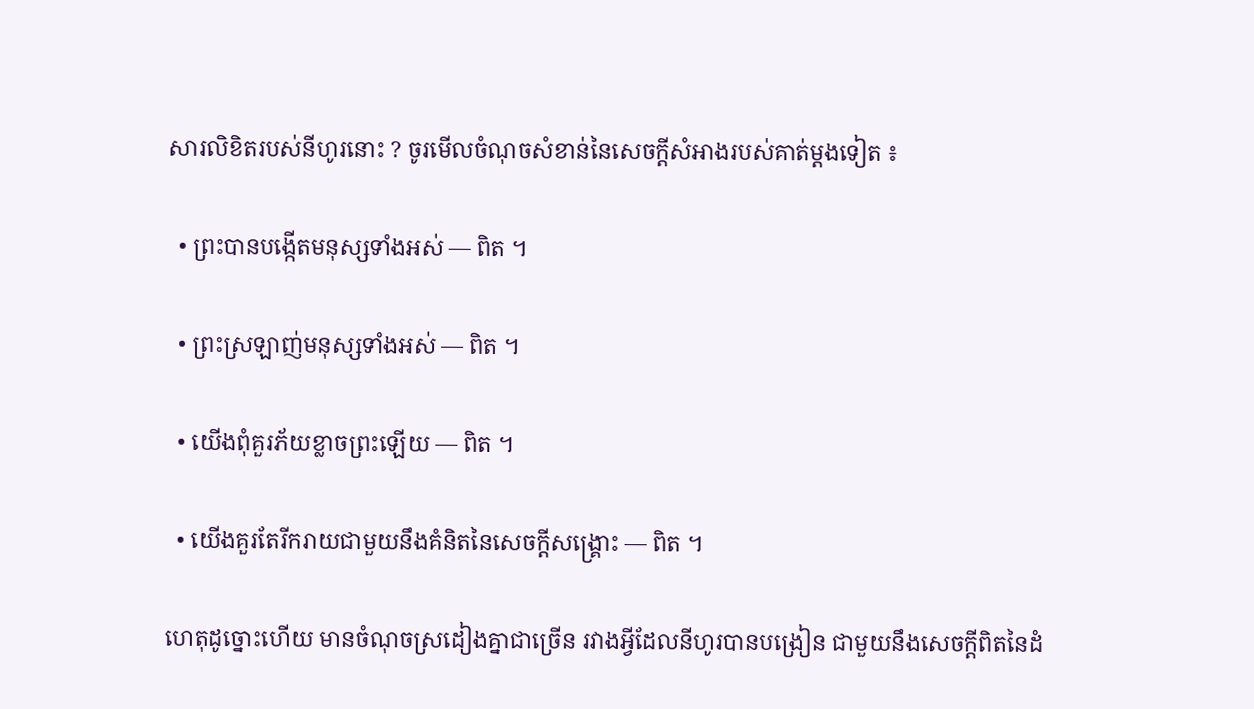សារលិខិតរបស់នីហូរនោះ ? ចូរមើលចំណុចសំខាន់នៃសេចក្តីសំអាងរបស់គាត់ម្តងទៀត ៖

  • ព្រះបានបង្កើតមនុស្សទាំងអស់ — ពិត ។

  • ព្រះស្រឡាញ់មនុស្សទាំងអស់ — ពិត ។

  • យើងពុំគួរភ័យខ្លាចព្រះឡើយ — ពិត ។

  • យើងគួរតែរីករាយជាមួយនឹងគំនិតនៃសេចក្តីសង្គ្រោះ — ពិត ។

ហេតុដូច្នោះហើយ មានចំណុចស្រដៀងគ្នាជាច្រើន រវាងអ្វីដែលនីហូរបានបង្រៀន ជាមួយនឹងសេចក្តីពិតនៃដំ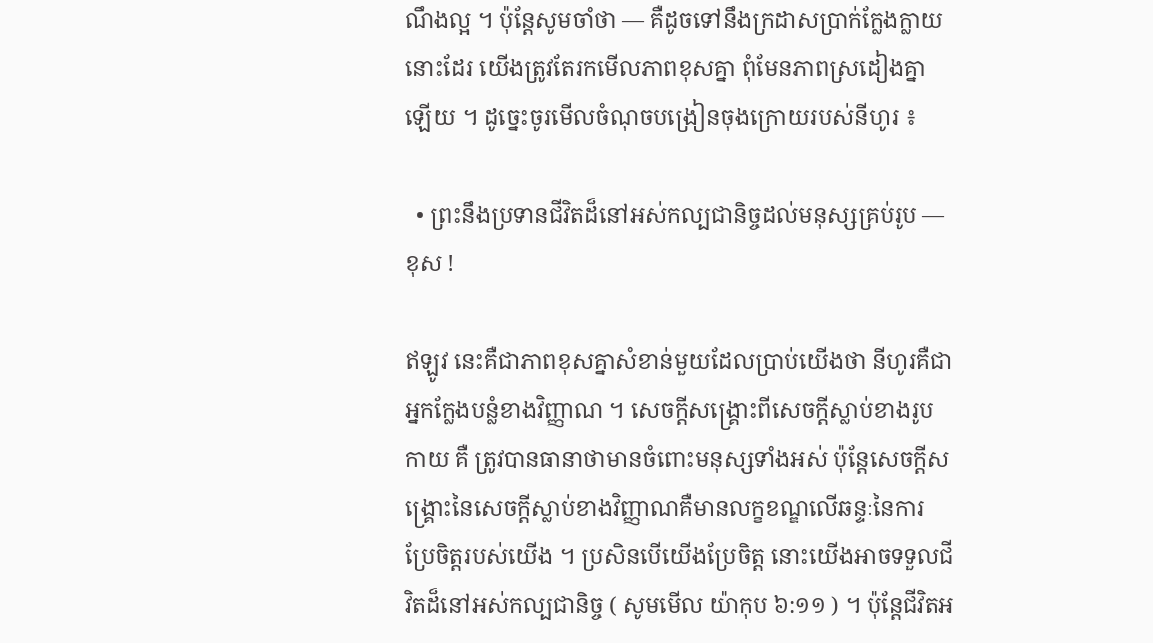ណឹងល្អ ។ ប៉ុន្តែសូមចាំថា — គឺដូចទៅនឹងក្រដាសប្រាក់ក្លែងក្លាយនោះដែរ យើងត្រូវតែរកមើលភាពខុសគ្នា ពុំមែនភាពស្រដៀងគ្នាឡើយ ។ ដូច្នេះចូរមើលចំណុចបង្រៀនចុងក្រោយរបស់នីហូរ ៖

  • ព្រះនឹងប្រទានជីវិតដ៏នៅអស់កល្បជានិច្ចដល់មនុស្សគ្រប់រូប — ខុស !

ឥឡូវ នេះគឺជាភាពខុសគ្នាសំខាន់មួយដែលប្រាប់យើងថា នីហូរគឺជាអ្នកក្លែងបន្លំខាងវិញ្ញាណ ។ សេចក្តីសង្គ្រោះពីសេចក្តីស្លាប់ខាងរូបកាយ គឺ ត្រូវបានធានាថាមានចំពោះមនុស្សទាំងអស់ ប៉ុន្តែសេចក្តីសង្គ្រោះនៃសេចក្តីស្លាប់ខាងវិញ្ញាណគឺមានលក្ខខណ្ឌលើឆន្ទៈនៃការប្រែចិត្តរបស់យើង ។ ប្រសិនបើយើងប្រែចិត្ត នោះយើងអាចទទួលជីវិតដ៏នៅអស់កល្បជានិច្ច ( សូមមើល យ៉ាកុប ៦:១១ ) ។ ប៉ុន្តែជីវិតអ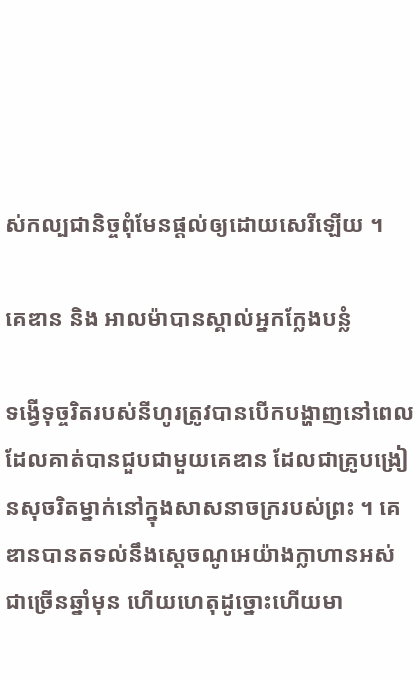ស់កល្បជានិច្ចពុំមែនផ្តល់ឲ្យដោយសេរីឡើយ ។

គេឌាន និង អាលម៉ាបានស្គាល់អ្នកក្លែងបន្លំ

ទង្វើទុច្ចរិតរបស់នីហូរត្រូវបានបើកបង្ហាញនៅពេលដែលគាត់បានជួបជាមួយគេឌាន ដែលជាគ្រូបង្រៀនសុចរិតម្នាក់នៅក្នុងសាសនាចក្ររបស់ព្រះ ។ គេឌានបានតទល់នឹងស្តេចណូអេយ៉ាងក្លាហានអស់ជាច្រើនឆ្នាំមុន ហើយហេតុដូច្នោះហើយមា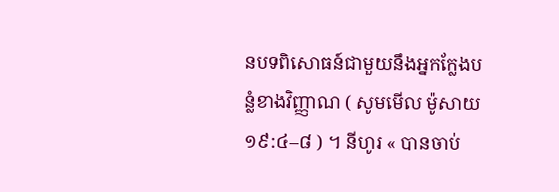នបទពិសោធន៍ជាមួយនឹងអ្នកក្លែងបន្លំខាងវិញ្ញាណ ( សូមមើល ម៉ូសាយ ១៩:៤–៨ ) ។ នីហូរ « បានចាប់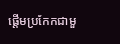ផ្តើមប្រកែកជាមួ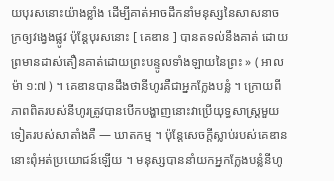យបុរសនោះយ៉ាងខ្លាំង ដើម្បីគាត់អាចដឹកនាំមនុស្សនៃសាសនាចក្រឲ្យវង្វេងផ្លូវ ប៉ុន្តែបុរសនោះ [ គេឌាន ] បានតទល់នឹងគាត់ ដោយព្រមានដាស់តឿនគាត់ដោយព្រះបន្ទូលទាំងឡាយនៃព្រះ » ( អាលម៉ា ១:៧ ) ។ គេឌានបានដឹងថានីហូរគឺជាអ្នកក្លែងបន្លំ ។ ក្រោយពីភាពពិតរបស់នីហូរត្រូវបានបើកបង្ហាញនោះវាប្រើយុទ្ធសាស្ត្រមួយទៀតរបស់សាតាំងគឺ — ឃាតកម្ម ។ ប៉ុន្តែសេចក្តីស្លាប់របស់គេឌាននោះពុំអត់ប្រយោជន៍ឡើយ ។ មនុស្សបាននាំយកអ្នកក្លែងបន្លំនីហូ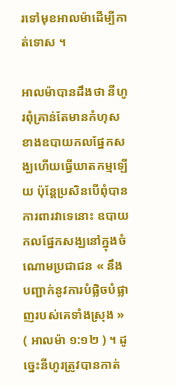រទៅមុខអាលម៉ាដើម្បីកាត់ទោស ។

អាលម៉ាបានដឹងថា នីហូរពុំគ្រាន់តែមានកំហុសខាងឧបាយកលផ្នែកសង្ឃហើយធ្វើឃាតកម្មឡើយ ប៉ុន្តែប្រសិនបើពុំបានការពារវាទេនោះ ឧបាយកលផ្នែកសង្ឃនៅក្នុងចំណោមប្រជាជន « នឹងបញ្ជាក់នូវការបំផ្លិចបំផ្លាញរបស់គេទាំងស្រុង » ( អាលម៉ា ១:១២ ) ។ ដូច្នេះនីហូរត្រូវបានកាត់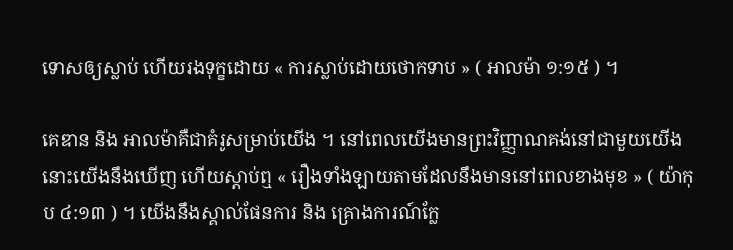ទោសឲ្យស្លាប់ ហើយរងទុក្ខដោយ « ការស្លាប់ដោយថោកទាប » ( អាលម៉ា ១:១៥ ) ។

គេឌាន និង អាលម៉ាគឺជាគំរូសម្រាប់យើង ។ នៅពេលយើងមានព្រះវិញ្ញាណគង់នៅជាមួយយើង នោះយើងនឹងឃើញ ហើយស្តាប់ឮ « រឿងទាំងឡាយតាមដែលនឹងមាននៅពេលខាងមុខ » ( យ៉ាកុប ៤:១៣ ) ។ យើងនឹងស្គាល់ផែនការ និង គ្រោងការណ៍ក្លែ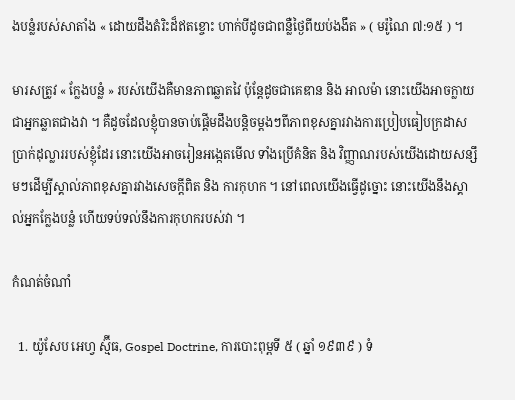ងបន្លំរបស់សាតាំង « ដោយដឹងតំរិះដ៏ឥតខ្ចោះ ហាក់បីដូចជាពន្លឺថ្ងៃពីយប់ងងឹត » ( មរ៉ូណៃ ៧:១៥ ) ។

មារសត្រូវ « ក្លែងបន្លំ » របស់យើងគឺមានភាពឆ្លាតវៃ ប៉ុន្តែដូចជាគេឌាន និង អាលម៉ា នោះយើងអាចក្លាយជាអ្នកឆ្លាតជាងវា ។ គឺដូចដែលខ្ញុំបានចាប់ផ្តើមដឹងបន្តិចម្ដងៗពីភាពខុសគ្នារវាងការប្រៀបធៀបក្រដាសប្រាក់ដុល្លាររបស់ខ្ញុំដែរ នោះយើងអាចរៀនអង្កេតមើល ទាំងប្រើគំនិត និង វិញ្ញាណរបស់យើងដោយសន្សឹមៗដើម្បីស្គាល់ភាពខុសគ្នារវាងសេចក្តីពិត និង ការកុហក ។ នៅពេលយើងធ្វើដូច្នោះ នោះយើងនឹងស្គាល់អ្នកក្លែងបន្លំ ហើយទប់ទល់នឹងការកុហករបស់វា ។

កំណត់ចំណាំ

  1. យ៉ូសែប អេហ្វ ស្ម៊ីធ, Gospel Doctrine, ការបោះពុម្ពទី ៥ ( ឆ្នាំ ១៩៣៩ ) ទំ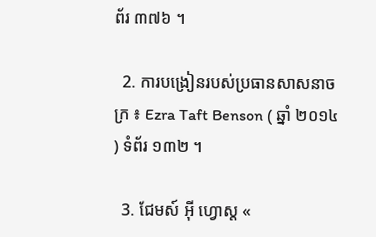ព័រ ៣៧៦ ។

  2. ការបង្រៀនរបស់ប្រធានសាសនាចក្រ ៖ Ezra Taft Benson ( ឆ្នាំ ២០១៤ ) ទំព័រ ១៣២ ។

  3. ជែមស៍ អ៊ី ហ្វោស្ត «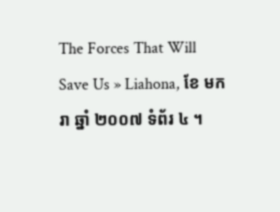The Forces That Will Save Us » Liahona, ខែ មករា ឆ្នាំ ២០០៧ ទំព័រ ៤ ។